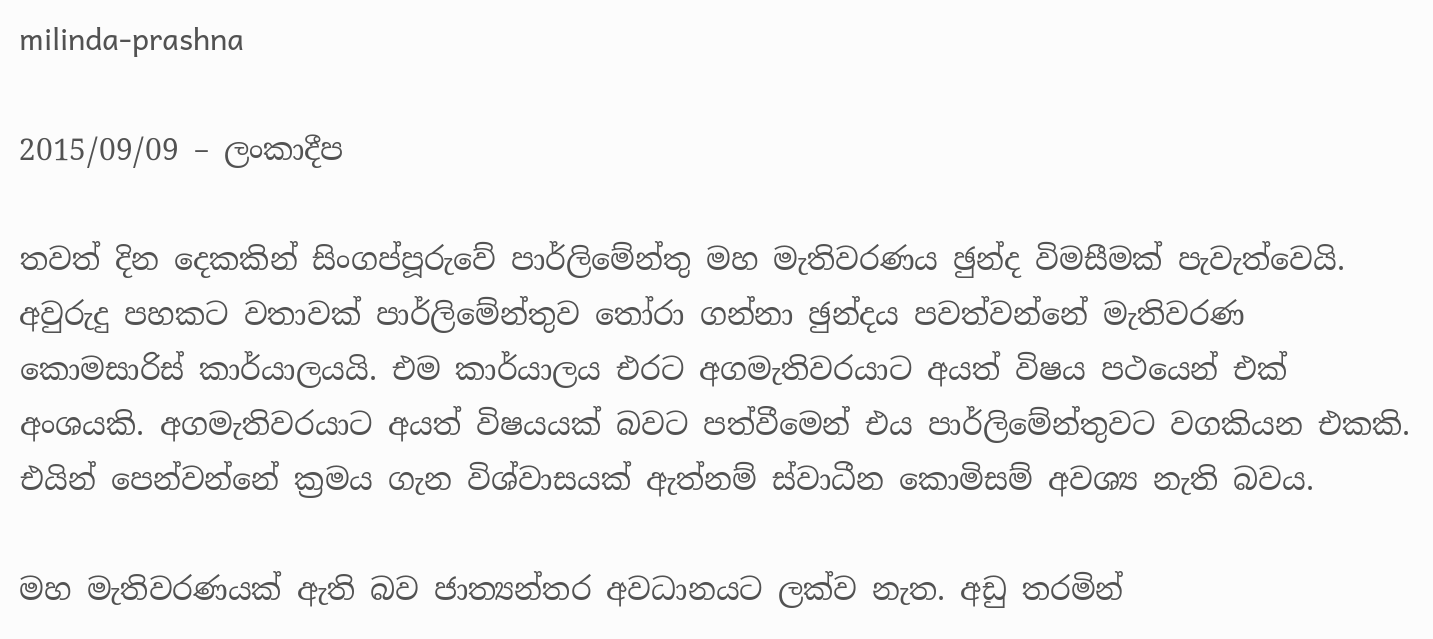milinda-prashna

2015/09/09 – ලංකාදීප

තවත් දින දෙකකින් සිංගප්පූරුවේ පාර්ලිමේන්තු මහ මැතිවරණය ඡුන්ද විමසීමක් පැවැත්වෙයි. අවුරුදු පහකට වතාවක් පාර්ලිමේන්තුව තෝරා ගන්නා ඡුන්දය පවත්වන්නේ මැතිවරණ කොමසාරිස් කාර්යාලයයි. එම කාර්යාලය එරට අගමැතිවරයාට අයත් විෂය පථයෙන් එක් අංශයකි. අගමැතිවරයාට අයත් විෂයයක් බවට පත්වීමෙන් එය පාර්ලිමේන්තුවට වගකියන එකකි. එයින් පෙන්වන්නේ ක්‍රමය ගැන විශ්වාසයක් ඇත්නම් ස්වාධීන කොමිසම් අවශ්‍ය නැති බවය.

මහ මැතිවරණයක් ඇති බව ජාත්‍යන්තර අවධානයට ලක්ව නැත. අඩු තරමින්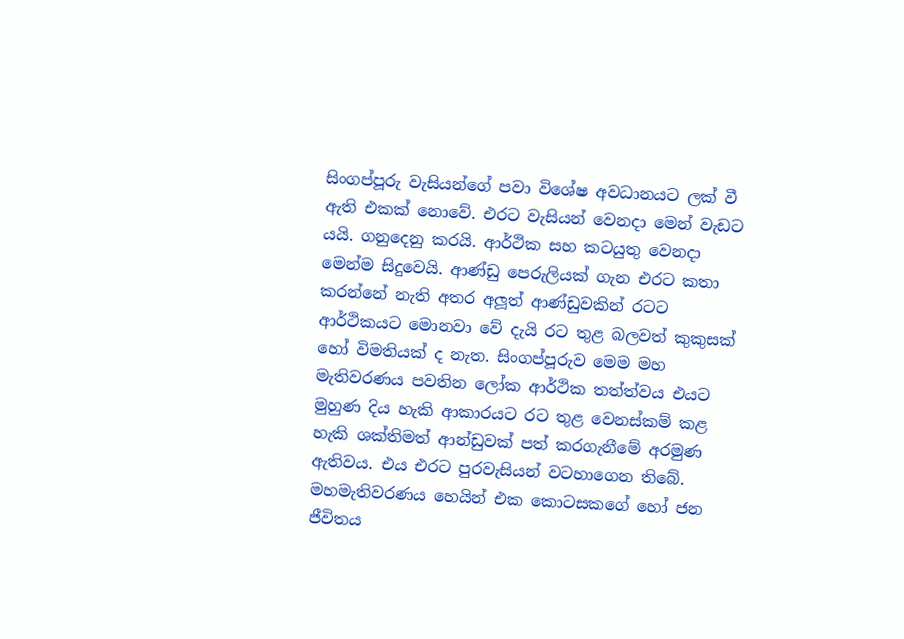සිංගප්පූරු වැසියන්ගේ පවා විශේෂ අවධානයට ලක් වී ඇති එකක් නොවේ. එරට වැසියන් වෙනදා මෙන් වැඩට යයි. ගනුදෙනු කරයි. ආර්ථික සහ කටයුතු වෙනදා මෙන්ම සිදුවෙයි. ආණ්ඩු පෙරුලියක් ගැන එරට කතා කරන්නේ නැති අතර අලූත් ආණ්ඩුවකින් රටට ආර්ථිකයට මොනවා වේ දැයි රට තුළ බලවත් කුකුසක් හෝ විමතියක් ද නැත. සිංගප්පූරුව මෙම මහ මැතිවරණය පවතින ලෝක ආර්ථික තත්ත්වය එයට මුහුණ දිය හැකි ආකාරයට රට තුළ වෙනස්කම් කළ හැකි ශක්තිමත් ආන්ඩුවක් පත් කරගැනීමේ අරමුණ ඇතිවය. එය එරට පුරවැසියන් වටහාගෙන තිබේ. මහමැතිවරණය හෙයින් එක කොටසකගේ හෝ ජන ජීවිතය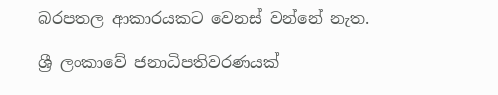බරපතල ආකාරයකට වෙනස් වන්නේ නැත.

ශ්‍රී ලංකාවේ ජනාධිපතිවරණයක්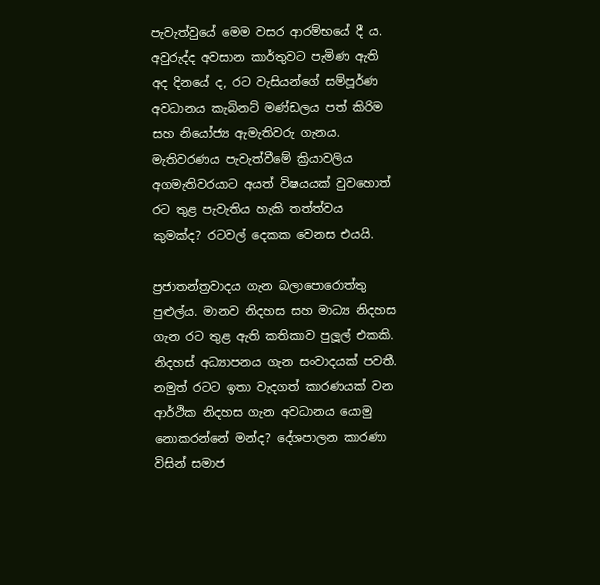පැවැත්වුයේ මෙම වසර ආරම්භයේ දී ය. අවුරුද්ද අවසාන කාර්තුවට පැමිණ ඇති අද දිනයේ ද, රට වැසියන්ගේ සම්පූර්ණ අවධානය කැබිනට් මණ්ඩලය පත් කිරිම සහ නියෝජ්‍ය ඇමැතිවරු ගැනය. මැතිවරණය පැවැත්වීමේ ක්‍රියාවලිය අගමැතිවරයාට අයත් විෂයයක් වුවහොත් රට තුළ පැවැතිය හැකි තත්ත්වය කුමක්ද? රටවල් දෙකක වෙනස එයයි.

ප්‍රජාතන්ත්‍රවාදය ගැන බලාපොරොත්තු පුළුල්ය. මානව නිදහස සහ මාධ්‍ය නිදහස ගැන රට තුළ ඇති කතිකාව පුලූල් එකකි. නිදහස් අධ්‍යාපනය ගැන සංවාදයක් පවතී. නමුත් රටට ඉතා වැදගත් කාරණයක් වන ආර්ථික නිදහස ගැන අවධානය යොමු නොකරන්නේ මන්ද? දේශපාලන කාරණා විසින් සමාජ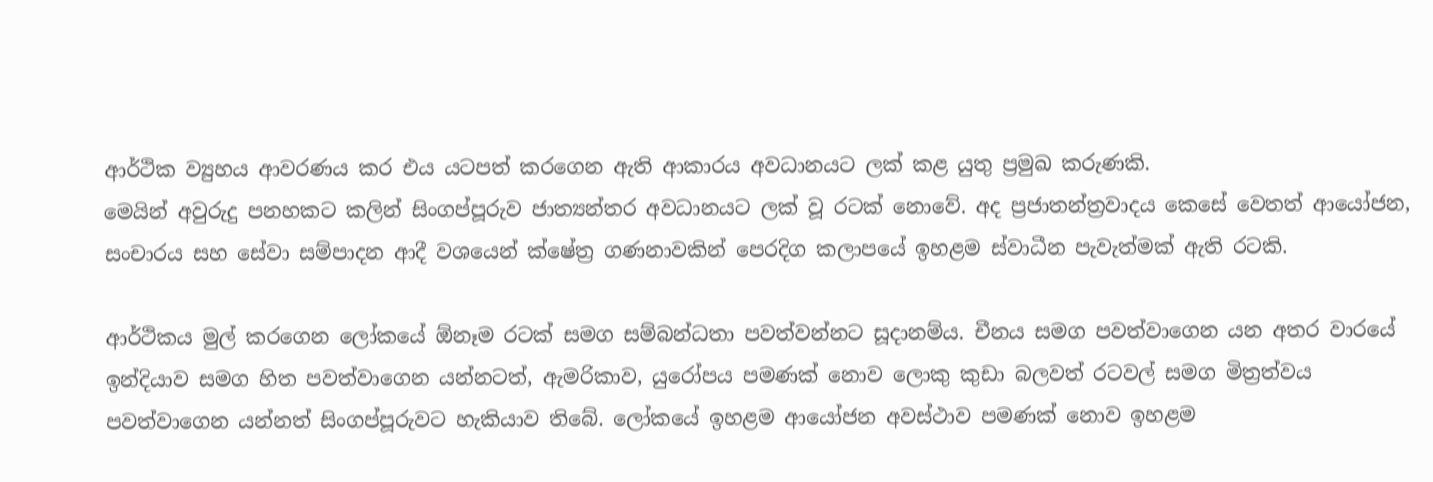ආර්ථික ව්‍යුහය ආවරණය කර එය යටපත් කරගෙන ඇති ආකාරය අවධානයට ලක් කළ යුතු ප්‍රමුඛ කරුණකි.
මෙයින් අවුරුදු පනහකට කලින් සිංගප්පූරුව ජාත්‍යන්තර අවධානයට ලක් වූ රටක් නොවේ. අද ප්‍රජාතන්ත්‍රවාදය කෙසේ වෙතත් ආයෝජන, සංචාරය සහ සේවා සම්පාදන ආදී වශයෙන් ක්ෂේත්‍ර ගණනාවකින් පෙරදිග කලාපයේ ඉහළම ස්වාධීන පැවැත්මක් ඇති රටකි.

ආර්ථිකය මුල් කරගෙන ලෝකයේ ඕනෑම රටක් සමග සම්බන්ධතා පවත්වන්නට සූදානම්ය. චීනය සමග පවත්වාගෙන යන අතර වාරයේ ඉන්දියාව සමග හිත පවත්වාගෙන යන්නටත්, ඇමරිකාව, යුරෝපය පමණක් නොව ලොකු කුඩා බලවත් රටවල් සමග මිත්‍රත්වය පවත්වාගෙන යන්නත් සිංගප්පූරුවට හැකියාව තිබේ. ලෝකයේ ඉහළම ආයෝජන අවස්ථාව පමණක් නොව ඉහළම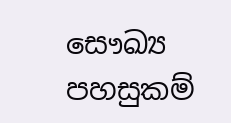සෞඛ්‍ය පහසුකම්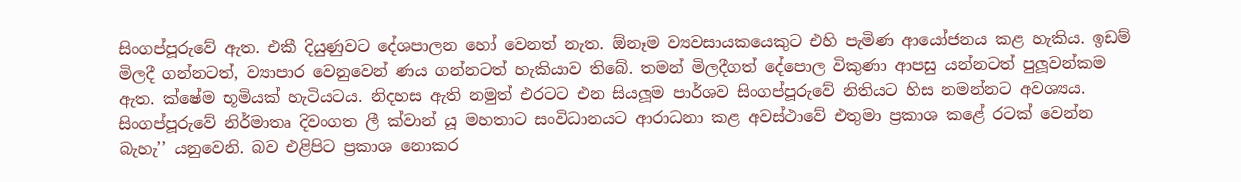සිංගප්පූරුවේ ඇත. එකී දියුණුවට දේශපාලන හෝ වෙනත් නැත. ඕනෑම ව්‍යවසායකයෙකුට එහි පැමිණ ආයෝජනය කළ හැකිය. ඉඩම් මිලදී ගන්නටත්, ව්‍යාපාර වෙනුවෙන් ණය ගන්නටත් හැකියාව තිබේ. තමන් මිලදීගත් දේපොල විකුණා ආපසු යන්නටත් පුලූවන්කම ඇත. ක්ෂේම භූමියක් හැටියටය. නිදහස ඇති නමුත් එරටට එන සියලූම පාර්ශව සිංගප්පූරුවේ නිතියට හිස නමන්නට අවශ්‍යය. සිංගප්පූරුවේ නිර්මාතෘ දිවංගත ලී ක්වාන් යූ මහතාට සංවිධානයට ආරාධනා කළ අවස්ථාවේ එතුමා ප්‍රකාශ කළේ රටක් වෙන්න බැහැ’’ යනුවෙනි. බව එළිපිට ප්‍රකාශ නොකර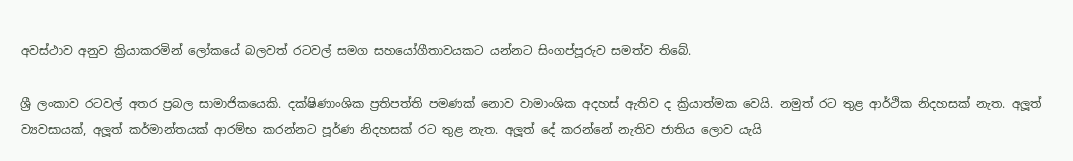අවස්ථාව අනුව ක්‍රියාකරමින් ලෝකයේ බලවත් රටවල් සමග සහයෝගීතාවයකට යන්නට සිංගප්පූරුව සමත්ව තිබේ.

ශ්‍රී ලංකාව රටවල් අතර ප්‍රබල සාමාජිකයෙකි. දක්ෂිණාංශික ප්‍රතිපත්ති පමණක් නොව වාමාංශික අදහස් ඇතිව ද ක්‍රියාත්මක වෙයි. නමුත් රට තුළ ආර්ථික නිදහසක් නැත. අලූත් ව්‍යවසායක්, අලූත් කර්මාන්තයක් ආරම්භ කරන්නට පූර්ණ නිදහසක් රට තුළ නැත. අලූත් දේ කරන්නේ නැතිව ජාතිය ලොව යැයි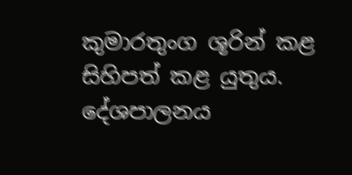කුමාරතුංග ශූරින් කළ සිහිපත් කළ යුතුය. දේශපාලනය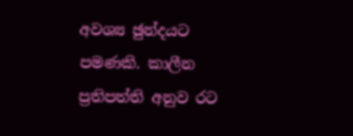අවශ්‍ය ඡුන්දයට පමණකි. කාලීන ප්‍රතිපත්ති අනුව රට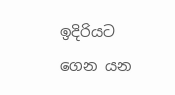ඉදිරියට ගෙන යන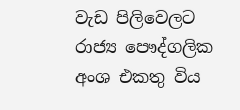වැඩ පිලිවෙලට රාජ්‍ය පෞද්ගලික අංශ එකතු විය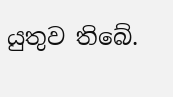යුතුව තිබේ.